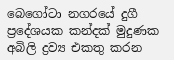බෙගෝටා නගරයේ දුගී ප්‍රදේශයක කන්දක් මුදුණක අබිලි ද්‍රව්‍ය එකතු කරන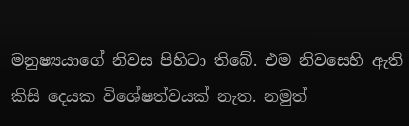මනුෂ්‍යයාගේ නිවස පිහිටා තිබේ. එම නිවසෙහි ඇති කිසි දෙයක විශේෂත්වයක් නැත. නමුත්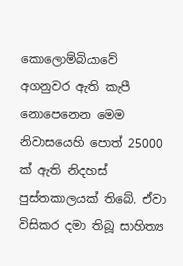කොලොම්බියාවේ අගනුවර ඇති කැපී නොපෙනෙන මෙම නිවාසයෙහි පොත් 25000 ක් ඇති නිදහස් පුස්තකාලයක් තිබේ. ඒවා විසිකර දමා තිබූ සාහිත්‍ය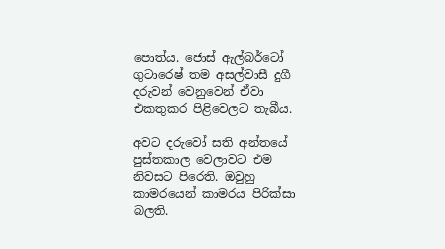පොත්ය. ජොස් ඇල්බර්ටෝ ගුටාරෙෂ් තම අසල්වාසී දුගී දරුවන් වෙනුවෙන් ඒවා එකතුකර පිළිවෙලට තැබීය.

අවට දරුවෝ සති අන්තයේ පුස්තකාල වෙලාවට එම නිවසට පිරෙති. ඔවුහු කාමරයෙන් කාමරය පිරික්සා බලති.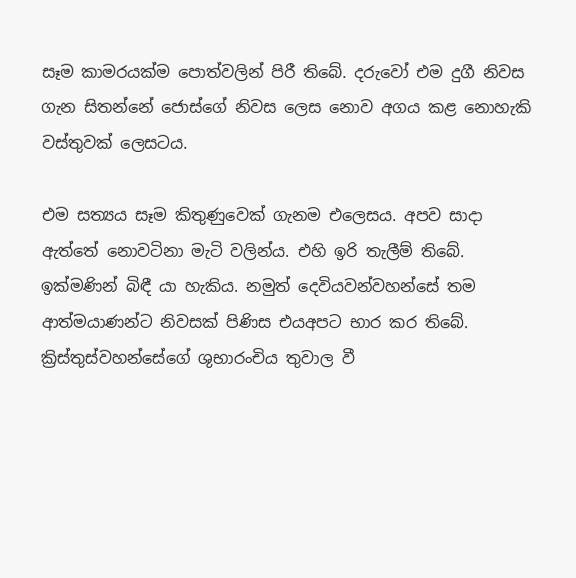සෑම කාමරයක්ම පොත්වලින් පිරී තිබේ. දරුවෝ එම දුගී නිවස ගැන සිතන්නේ ජොස්ගේ නිවස ලෙස නොව අගය කළ නොහැකි වස්තුවක් ලෙසටය.

එම සත්‍යය සෑම කිතුණුවෙක් ගැනම එලෙසය. අපව සාදා ඇත්තේ නොවටිනා මැටි වලින්ය. එහි ඉරි තැලීම් තිබේ. ඉක්මණින් බිඳී යා හැකිය. නමුත් දෙවියවන්වහන්සේ තම ආත්මයාණන්ට නිවසක් පිණිස එයඅපට භාර කර තිබේ. ක්‍රිස්තුස්වහන්සේගේ ශුභාරංචිය තුවාල වී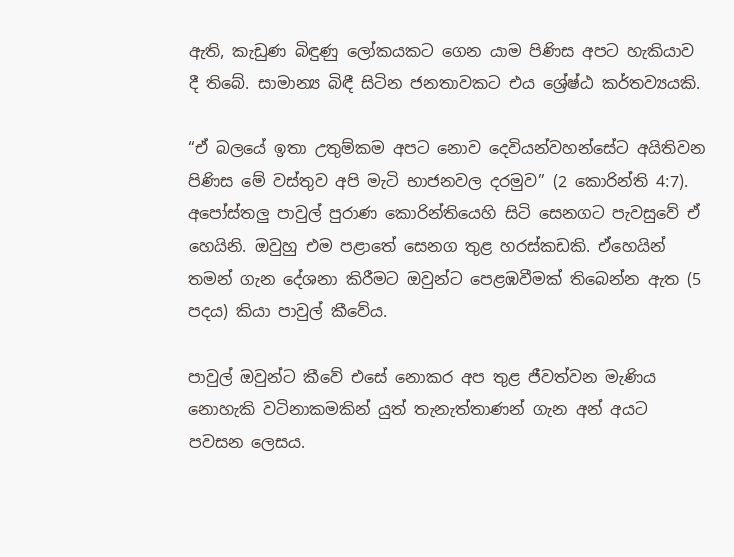ඇති, කැඩුණ බිඳුණු ලෝකයකට ගෙන යාම පිණිස අපට හැකියාව දී තිබේ. සාමාන්‍ය බිඳී සිටින ජනතාවකට එය ශ්‍රේෂ්ඨ කර්තව්‍යයකි.

“ඒ බලයේ ඉතා උතුම්කම අපට නොව දෙවියන්වහන්සේට අයිතිවන පිණිස මේ වස්තුව අපි මැටි භාජනවල දරමුව” (2 කොරින්ති 4:7). අපෝස්තලු පාවුල් පුරාණ කොරින්තියෙහි සිටි සෙනගට පැවසුවේ ඒ හෙයිනි. ඔවුහු එම පළාතේ සෙනග තුළ හරස්කඩකි. ඒහෙයින් තමන් ගැන දේශනා කිරීමට ඔවුන්ට පෙළඹවීමක් තිබෙන්න ඇත (5 පදය) කියා පාවුල් කීවේය.

පාවුල් ඔවුන්ට කීවේ එසේ නොකර අප තුළ ජීවත්වන මැණිය නොහැකි වටිනාකමකින් යුත් තැනැත්තාණන් ගැන අන් අයට පවසන ලෙසය.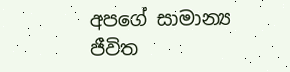අපගේ සාමාන්‍ය ජීවිත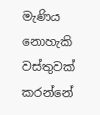මැණිය නොහැකි වස්තුවක් කරන්නේ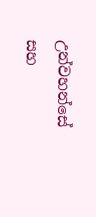උන්වහන්සේ සහ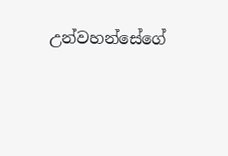උන්වහන්සේගේ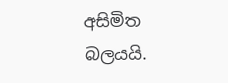අසිමිත බලයයි.